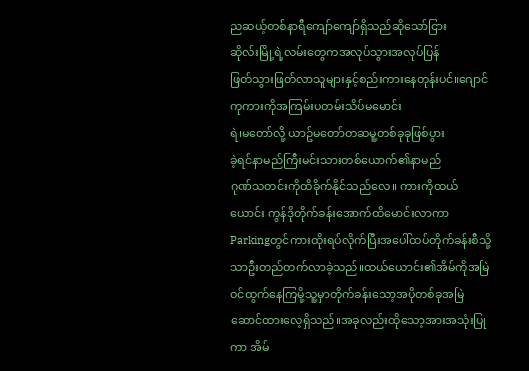ညဆယ့်တစ်နာရီကျော်ကျော်ရှိသည်ဆိုသော်ငြား
ဆိုလ်းမြို့ရဲ့လမ်းတွေကအလုပ်သွားအလုပ်ပြန်
ဖြတ်သွားဖြတ်လာသူများနှင့်စည်းကားနေတုန်းပင်။ဂျောင်ကုကားကိုအကြမ်းပတမ်းသိပ်မမောင်း
ရဲ၊မတော်လို့ ယာဥ်မတော်တဆမူ့တစ်ခုခုဖြစ်ပွား
ခဲ့ရင်နာမည်ကြီးမင်းသားတစ်ယောက်၏နာမည်
ဂုဏ်သတင်းကိုထိခိုက်နိုင်သည်လေ။ ကားကိုထယ်ယောင်း ကွန်ဒိုတိုက်ခန်းအောက်ထိမောင်းလာကာ Parkingတွင်ကားထိုးရပ်လိုက်ပြီးအပေါ်ထပ်တိုက်ခန်းစီသို့သာဦးတည်တက်လာခဲ့သည်။ထယ်ယောင်း၏အိမ်ကိုအမြဲဝင်ထွက်နေကြမို့သူ့မှာတိုက်ခန်းသော့အပိုတစ်ခုအမြဲဆောင်ထားလေ့ရှိသည်။အခုလည်းထိုသော့အားအသုံးပြုကာ အိမ်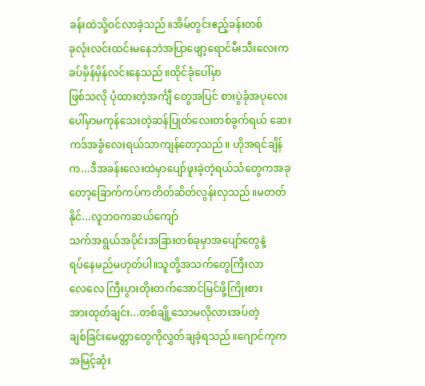ခန်းထဲသို့ဝင်လာခဲ့သည်။အိမ်တွင်းဧည့်ခန်းတစ်
ခုလုံးလင်းထင်းမနေဘဲအပြာဖျော့ရောင်မီးသီးလေးကခပ်မှိန်မှိန်လင်းနေသည်။ထိုင်ခုံပေါ်မှာ
ဖြစ်သလို ပုံထားတဲ့အင်္ကျီ တွေအပြင် စားပွဲခုံအပုလေးပေါ်မှာမကုန်သေးတဲ့ဆန်ပြုတ်လေးတစ်ခွက်ရယ် ဆေးကဒ်အခွံလေးရယ်သာကျန်တော့သည်။ ဟိုအရင်ချိန်က...ဒီအခန်းလေးထဲမှာပျော်ဖူးခဲ့တဲ့ရယ်သံတွေကအခုတော့ခြောက်ကပ်ကတိတ်ဆိတ်လွန်းလှသည်။မတတ်နိုင်...လူဘဝကဆယ်ကျော်
သက်အရွယ်အပိုင်းအခြားတစ်ခုမှာအပျော်တွေနဲ့
ရပ်နေမည်မဟုတ်ပါ။သူတို့အသက်တွေကြီးလာ
လေလေ ကြီးပွားတိုးတက်အောင်မြင်ဖို့ကြိုးစား
အားထုတ်ချင်း...တစ်ချို့သောမလိုလားအပ်တဲ့
ချစ်ခြင်းမေတ္တာတွေကိုလွှတ်ချခဲ့ရသည်။ဂျောင်ကုက အမြင့်ဆုံး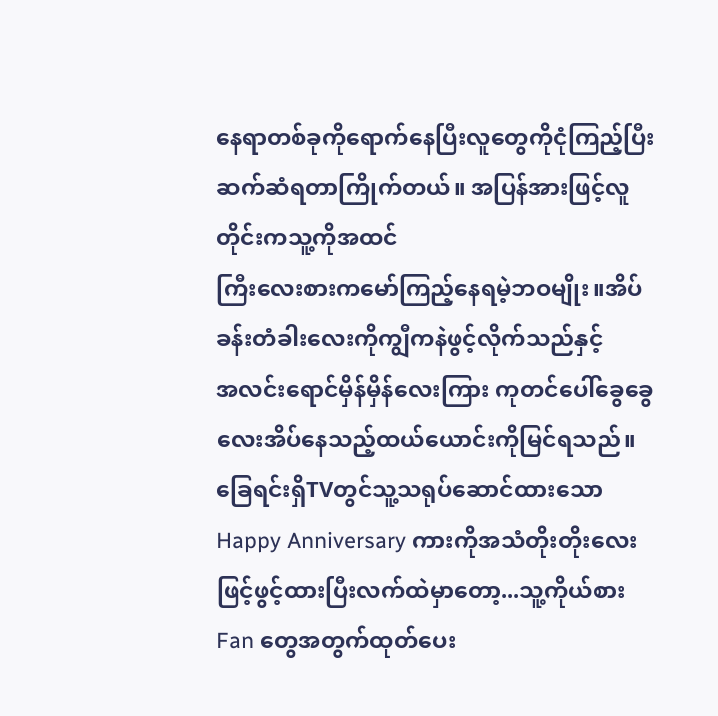နေရာတစ်ခုကိုရောက်နေပြီးလူတွေကိုငုံကြည့်ပြီးဆက်ဆံရတာကြိုက်တယ်။ အပြန်အားဖြင့်လူတိုင်းကသူ့ကိုအထင်
ကြီးလေးစားကမော်ကြည့်နေရမဲ့ဘဝမျိုး။အိပ်ခန်းတံခါးလေးကိုကျွီကနဲဖွင့်လိုက်သည်နှင့်
အလင်းရောင်မှိန်မှိန်လေးကြား ကုတင်ပေါ်ခွေခွေ
လေးအိပ်နေသည့်ထယ်ယောင်းကိုမြင်ရသည်။
ခြေရင်းရှိTVတွင်သူ့သရုပ်ဆောင်ထားသော
Happy Anniversary ကားကိုအသံတိုးတိုးလေး
ဖြင့်ဖွင့်ထားပြီးလက်ထဲမှာတော့...သူ့ကိုယ်စား
Fan တွေအတွက်ထုတ်ပေး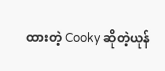ထားတဲ့ Cooky ဆိုတဲ့ယုန်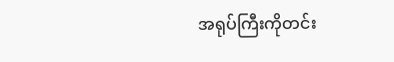အရုပ်ကြီးကိုတင်း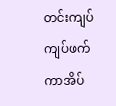တင်းကျပ်ကျပ်ဖက်ကာအိပ်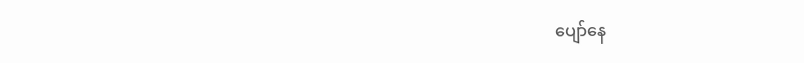ပျော်နေ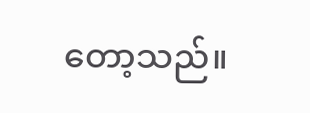တော့သည်။